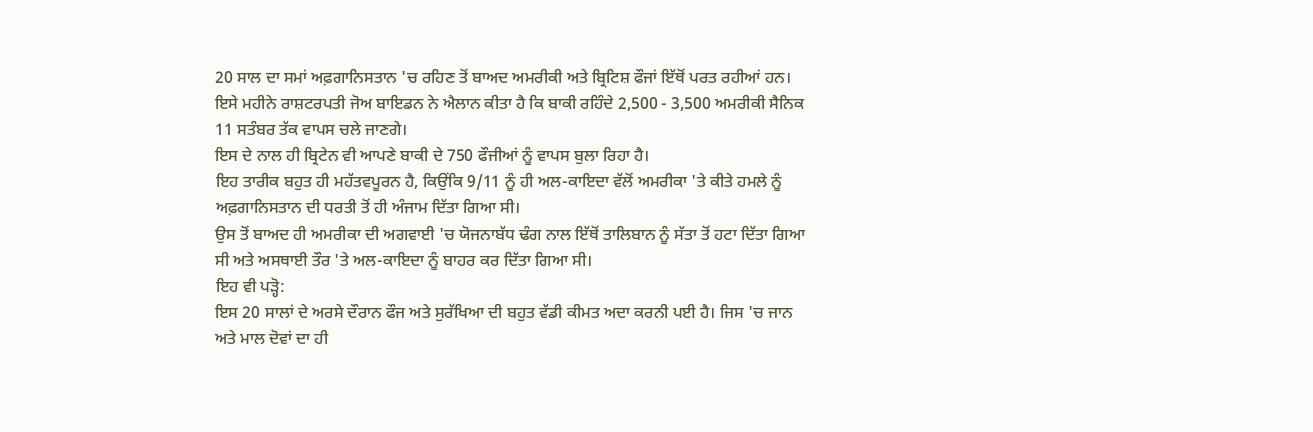20 ਸਾਲ ਦਾ ਸਮਾਂ ਅਫ਼ਗਾਨਿਸਤਾਨ 'ਚ ਰਹਿਣ ਤੋਂ ਬਾਅਦ ਅਮਰੀਕੀ ਅਤੇ ਬ੍ਰਿਟਿਸ਼ ਫੌਜਾਂ ਇੱਥੋਂ ਪਰਤ ਰਹੀਆਂ ਹਨ।
ਇਸੇ ਮਹੀਨੇ ਰਾਸ਼ਟਰਪਤੀ ਜੋਅ ਬਾਇਡਨ ਨੇ ਐਲਾਨ ਕੀਤਾ ਹੈ ਕਿ ਬਾਕੀ ਰਹਿੰਦੇ 2,500 - 3,500 ਅਮਰੀਕੀ ਸੈਨਿਕ 11 ਸਤੰਬਰ ਤੱਕ ਵਾਪਸ ਚਲੇ ਜਾਣਗੇ।
ਇਸ ਦੇ ਨਾਲ ਹੀ ਬ੍ਰਿਟੇਨ ਵੀ ਆਪਣੇ ਬਾਕੀ ਦੇ 750 ਫੌਜੀਆਂ ਨੂੰ ਵਾਪਸ ਬੁਲਾ ਰਿਹਾ ਹੈ।
ਇਹ ਤਾਰੀਕ ਬਹੁਤ ਹੀ ਮਹੱਤਵਪੂਰਨ ਹੈ, ਕਿਉਂਕਿ 9/11 ਨੂੰ ਹੀ ਅਲ-ਕਾਇਦਾ ਵੱਲੋਂ ਅਮਰੀਕਾ 'ਤੇ ਕੀਤੇ ਹਮਲੇ ਨੂੰ ਅਫ਼ਗਾਨਿਸਤਾਨ ਦੀ ਧਰਤੀ ਤੋਂ ਹੀ ਅੰਜਾਮ ਦਿੱਤਾ ਗਿਆ ਸੀ।
ਉਸ ਤੋਂ ਬਾਅਦ ਹੀ ਅਮਰੀਕਾ ਦੀ ਅਗਵਾਈ 'ਚ ਯੋਜਨਾਬੱਧ ਢੰਗ ਨਾਲ ਇੱਥੋਂ ਤਾਲਿਬਾਨ ਨੂੰ ਸੱਤਾ ਤੋਂ ਹਟਾ ਦਿੱਤਾ ਗਿਆ ਸੀ ਅਤੇ ਅਸਥਾਈ ਤੌਰ 'ਤੇ ਅਲ-ਕਾਇਦਾ ਨੂੰ ਬਾਹਰ ਕਰ ਦਿੱਤਾ ਗਿਆ ਸੀ।
ਇਹ ਵੀ ਪੜ੍ਹੋ:
ਇਸ 20 ਸਾਲਾਂ ਦੇ ਅਰਸੇ ਦੌਰਾਨ ਫੌਜ ਅਤੇ ਸੁਰੱਖਿਆ ਦੀ ਬਹੁਤ ਵੱਡੀ ਕੀਮਤ ਅਦਾ ਕਰਨੀ ਪਈ ਹੈ। ਜਿਸ 'ਚ ਜਾਨ ਅਤੇ ਮਾਲ ਦੋਵਾਂ ਦਾ ਹੀ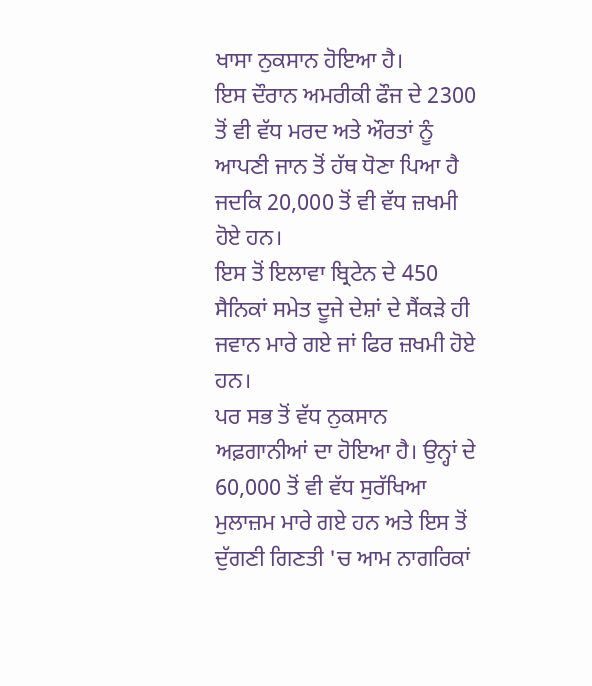ਖਾਸਾ ਨੁਕਸਾਨ ਹੋਇਆ ਹੈ।
ਇਸ ਦੌਰਾਨ ਅਮਰੀਕੀ ਫੌਜ ਦੇ 2300 ਤੋਂ ਵੀ ਵੱਧ ਮਰਦ ਅਤੇ ਔਰਤਾਂ ਨੂੰ ਆਪਣੀ ਜਾਨ ਤੋਂ ਹੱਥ ਧੋਣਾ ਪਿਆ ਹੈ ਜਦਕਿ 20,000 ਤੋਂ ਵੀ ਵੱਧ ਜ਼ਖਮੀ ਹੋਏ ਹਨ।
ਇਸ ਤੋਂ ਇਲਾਵਾ ਬ੍ਰਿਟੇਨ ਦੇ 450 ਸੈਨਿਕਾਂ ਸਮੇਤ ਦੂਜੇ ਦੇਸ਼ਾਂ ਦੇ ਸੈਂਕੜੇ ਹੀ ਜਵਾਨ ਮਾਰੇ ਗਏ ਜਾਂ ਫਿਰ ਜ਼ਖਮੀ ਹੋਏ ਹਨ।
ਪਰ ਸਭ ਤੋਂ ਵੱਧ ਨੁਕਸਾਨ ਅਫ਼ਗਾਨੀਆਂ ਦਾ ਹੋਇਆ ਹੈ। ਉਨ੍ਹਾਂ ਦੇ 60,000 ਤੋਂ ਵੀ ਵੱਧ ਸੁਰੱਖਿਆ ਮੁਲਾਜ਼ਮ ਮਾਰੇ ਗਏ ਹਨ ਅਤੇ ਇਸ ਤੋਂ ਦੁੱਗਣੀ ਗਿਣਤੀ 'ਚ ਆਮ ਨਾਗਰਿਕਾਂ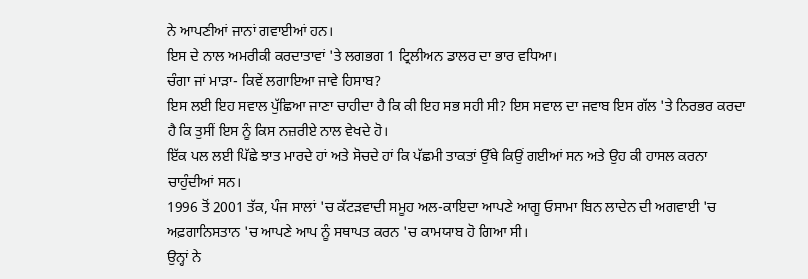ਨੇ ਆਪਣੀਆਂ ਜਾਨਾਂ ਗਵਾਈਆਂ ਹਨ।
ਇਸ ਦੇ ਨਾਲ ਅਮਰੀਕੀ ਕਰਦਾਤਾਵਾਂ 'ਤੇ ਲਗਭਗ 1 ਟ੍ਰਿਲੀਅਨ ਡਾਲਰ ਦਾ ਭਾਰ ਵਧਿਆ।
ਚੰਗਾ ਜਾਂ ਮਾੜਾ- ਕਿਵੇਂ ਲਗਾਇਆ ਜਾਵੇ ਹਿਸਾਬ?
ਇਸ ਲਈ ਇਹ ਸਵਾਲ ਪੁੱਛਿਆ ਜਾਣਾ ਚਾਹੀਦਾ ਹੈ ਕਿ ਕੀ ਇਹ ਸਭ ਸਹੀ ਸੀ? ਇਸ ਸਵਾਲ ਦਾ ਜਵਾਬ ਇਸ ਗੱਲ 'ਤੇ ਨਿਰਭਰ ਕਰਦਾ ਹੈ ਕਿ ਤੁਸੀਂ ਇਸ ਨੂੰ ਕਿਸ ਨਜ਼ਰੀਏ ਨਾਲ ਵੇਖਦੇ ਹੋ।
ਇੱਕ ਪਲ ਲਈ ਪਿੱਛੇ ਝਾਤ ਮਾਰਦੇ ਹਾਂ ਅਤੇ ਸੋਚਦੇ ਹਾਂ ਕਿ ਪੱਛਮੀ ਤਾਕਤਾਂ ਉੱਥੇ ਕਿਉਂ ਗਈਆਂ ਸਨ ਅਤੇ ਉਹ ਕੀ ਹਾਸਲ ਕਰਨਾ ਚਾਹੁੰਦੀਆਂ ਸਨ।
1996 ਤੋਂ 2001 ਤੱਕ, ਪੰਜ ਸਾਲਾਂ 'ਚ ਕੱਟੜਵਾਦੀ ਸਮੂਹ ਅਲ-ਕਾਇਦਾ ਆਪਣੇ ਆਗੂ ਓਸਾਮਾ ਬਿਨ ਲਾਦੇਨ ਦੀ ਅਗਵਾਈ 'ਚ ਅਫ਼ਗਾਨਿਸਤਾਨ 'ਚ ਆਪਣੇ ਆਪ ਨੂੰ ਸਥਾਪਤ ਕਰਨ 'ਚ ਕਾਮਯਾਬ ਹੋ ਗਿਆ ਸੀ।
ਉਨ੍ਹਾਂ ਨੇ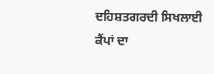ਦਹਿਸ਼ਤਗਰਦੀ ਸਿਖਲਾਈ ਕੈਂਪਾਂ ਦਾ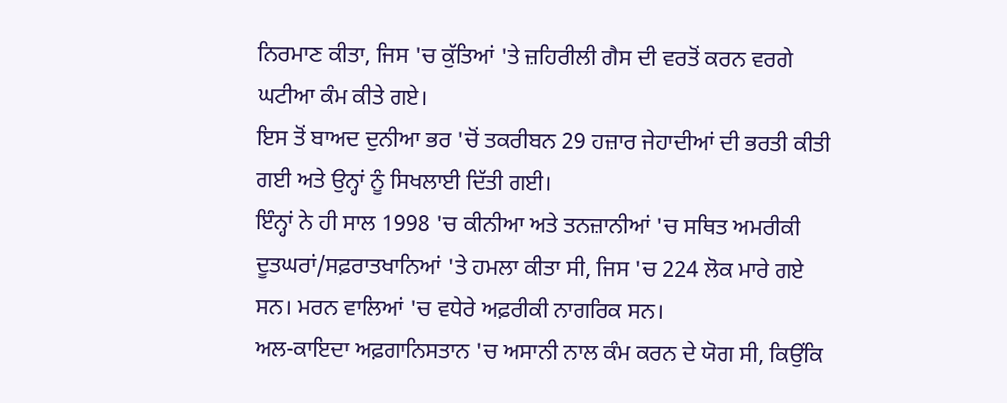ਨਿਰਮਾਣ ਕੀਤਾ, ਜਿਸ 'ਚ ਕੁੱਤਿਆਂ 'ਤੇ ਜ਼ਹਿਰੀਲੀ ਗੈਸ ਦੀ ਵਰਤੋਂ ਕਰਨ ਵਰਗੇ ਘਟੀਆ ਕੰਮ ਕੀਤੇ ਗਏ।
ਇਸ ਤੋਂ ਬਾਅਦ ਦੁਨੀਆ ਭਰ 'ਚੋਂ ਤਕਰੀਬਨ 29 ਹਜ਼ਾਰ ਜੇਹਾਦੀਆਂ ਦੀ ਭਰਤੀ ਕੀਤੀ ਗਈ ਅਤੇ ਉਨ੍ਹਾਂ ਨੂੰ ਸਿਖਲਾਈ ਦਿੱਤੀ ਗਈ।
ਇੰਨ੍ਹਾਂ ਨੇ ਹੀ ਸਾਲ 1998 'ਚ ਕੀਨੀਆ ਅਤੇ ਤਨਜ਼ਾਨੀਆਂ 'ਚ ਸਥਿਤ ਅਮਰੀਕੀ ਦੂਤਘਰਾਂ/ਸਫ਼ਰਾਤਖਾਨਿਆਂ 'ਤੇ ਹਮਲਾ ਕੀਤਾ ਸੀ, ਜਿਸ 'ਚ 224 ਲੋਕ ਮਾਰੇ ਗਏ ਸਨ। ਮਰਨ ਵਾਲਿਆਂ 'ਚ ਵਧੇਰੇ ਅਫ਼ਰੀਕੀ ਨਾਗਰਿਕ ਸਨ।
ਅਲ-ਕਾਇਦਾ ਅਫ਼ਗਾਨਿਸਤਾਨ 'ਚ ਅਸਾਨੀ ਨਾਲ ਕੰਮ ਕਰਨ ਦੇ ਯੋਗ ਸੀ, ਕਿਉਂਕਿ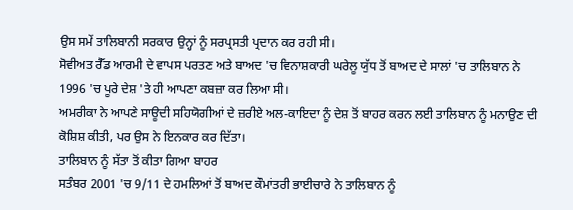ਉਸ ਸਮੇਂ ਤਾਲਿਬਾਨੀ ਸਰਕਾਰ ਉਨ੍ਹਾਂ ਨੂੰ ਸਰਪ੍ਰਸਤੀ ਪ੍ਰਦਾਨ ਕਰ ਰਹੀ ਸੀ।
ਸੋਵੀਅਤ ਰੈੱਡ ਆਰਮੀ ਦੇ ਵਾਪਸ ਪਰਤਣ ਅਤੇ ਬਾਅਦ 'ਚ ਵਿਨਾਸ਼ਕਾਰੀ ਘਰੇਲੂ ਯੁੱਧ ਤੋਂ ਬਾਅਦ ਦੇ ਸਾਲਾਂ 'ਚ ਤਾਲਿਬਾਨ ਨੇ 1996 'ਚ ਪੂਰੇ ਦੇਸ਼ 'ਤੇ ਹੀ ਆਪਣਾ ਕਬਜ਼ਾ ਕਰ ਲਿਆ ਸੀ।
ਅਮਰੀਕਾ ਨੇ ਆਪਣੇ ਸਾਊਦੀ ਸਹਿਯੋਗੀਆਂ ਦੇ ਜ਼ਰੀਏ ਅਲ-ਕਾਇਦਾ ਨੂੰ ਦੇਸ਼ ਤੋਂ ਬਾਹਰ ਕਰਨ ਲਈ ਤਾਲਿਬਾਨ ਨੂੰ ਮਨਾਉਣ ਦੀ ਕੋਸ਼ਿਸ਼ ਕੀਤੀ, ਪਰ ਉਸ ਨੇ ਇਨਕਾਰ ਕਰ ਦਿੱਤਾ।
ਤਾਲਿਬਾਨ ਨੂੰ ਸੱਤਾ ਤੋਂ ਕੀਤਾ ਗਿਆ ਬਾਹਰ
ਸਤੰਬਰ 2001 'ਚ 9/11 ਦੇ ਹਮਲਿਆਂ ਤੋਂ ਬਾਅਦ ਕੌਮਾਂਤਰੀ ਭਾਈਚਾਰੇ ਨੇ ਤਾਲਿਬਾਨ ਨੂੰ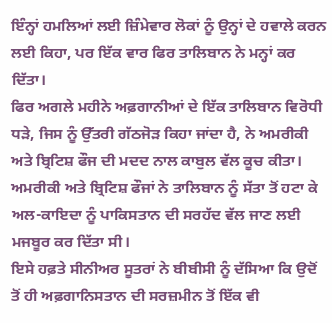ਇੰਨ੍ਹਾਂ ਹਮਲਿਆਂ ਲਈ ਜ਼ਿੰਮੇਵਾਰ ਲੋਕਾਂ ਨੂੰ ਉਨ੍ਹਾਂ ਦੇ ਹਵਾਲੇ ਕਰਨ ਲਈ ਕਿਹਾ, ਪਰ ਇੱਕ ਵਾਰ ਫਿਰ ਤਾਲਿਬਾਨ ਨੇ ਮਨ੍ਹਾਂ ਕਰ ਦਿੱਤਾ।
ਫਿਰ ਅਗਲੇ ਮਹੀਨੇ ਅਫ਼ਗਾਨੀਆਂ ਦੇ ਇੱਕ ਤਾਲਿਬਾਨ ਵਿਰੋਧੀ ਧੜੇ, ਜਿਸ ਨੂੰ ਉੱਤਰੀ ਗੱਠਜੋੜ ਕਿਹਾ ਜਾਂਦਾ ਹੈ, ਨੇ ਅਮਰੀਕੀ ਅਤੇ ਬ੍ਰਿਟਿਸ਼ ਫੌਜ ਦੀ ਮਦਦ ਨਾਲ ਕਾਬੁਲ ਵੱਲ ਕੂਚ ਕੀਤਾ।
ਅਮਰੀਕੀ ਅਤੇ ਬ੍ਰਿਟਿਸ਼ ਫੌਜਾਂ ਨੇ ਤਾਲਿਬਾਨ ਨੂੰ ਸੱਤਾ ਤੋਂ ਹਟਾ ਕੇ ਅਲ-ਕਾਇਦਾ ਨੂੰ ਪਾਕਿਸਤਾਨ ਦੀ ਸਰਹੱਦ ਵੱਲ ਜਾਣ ਲਈ ਮਜਬੂਰ ਕਰ ਦਿੱਤਾ ਸੀ।
ਇਸੇ ਹਫ਼ਤੇ ਸੀਨੀਅਰ ਸੂਤਰਾਂ ਨੇ ਬੀਬੀਸੀ ਨੂੰ ਦੱਸਿਆ ਕਿ ਉਦੋਂ ਤੋਂ ਹੀ ਅਫ਼ਗਾਨਿਸਤਾਨ ਦੀ ਸਰਜ਼ਮੀਨ ਤੋਂ ਇੱਕ ਵੀ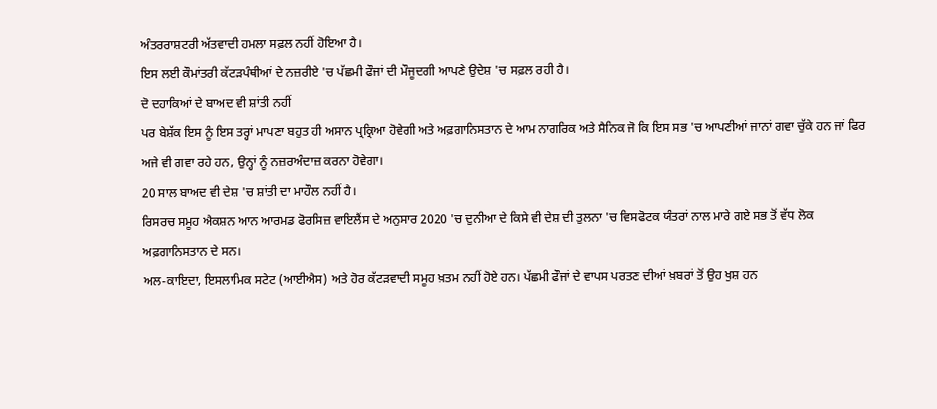ਅੰਤਰਰਾਸ਼ਟਰੀ ਅੱਤਵਾਦੀ ਹਮਲਾ ਸਫ਼ਲ ਨਹੀਂ ਹੋਇਆ ਹੈ।
ਇਸ ਲਈ ਕੌਮਾਂਤਰੀ ਕੱਟੜਪੰਥੀਆਂ ਦੇ ਨਜ਼ਰੀਏ 'ਚ ਪੱਛਮੀ ਫੌਜਾਂ ਦੀ ਮੌਜੂਦਗੀ ਆਪਣੇ ਉਦੇਸ਼ 'ਚ ਸਫ਼ਲ ਰਹੀ ਹੈ।
ਦੋ ਦਹਾਕਿਆਂ ਦੇ ਬਾਅਦ ਵੀ ਸ਼ਾਂਤੀ ਨਹੀਂ
ਪਰ ਬੇਸ਼ੱਕ ਇਸ ਨੂੰ ਇਸ ਤਰ੍ਹਾਂ ਮਾਪਣਾ ਬਹੁਤ ਹੀ ਅਸਾਨ ਪ੍ਰਕ੍ਰਿਆ ਹੋਵੇਗੀ ਅਤੇ ਅਫ਼ਗਾਨਿਸਤਾਨ ਦੇ ਆਮ ਨਾਗਰਿਕ ਅਤੇ ਸੈਨਿਕ ਜੋ ਕਿ ਇਸ ਸਭ 'ਚ ਆਪਣੀਆਂ ਜਾਨਾਂ ਗਵਾ ਚੁੱਕੇ ਹਨ ਜਾਂ ਫਿਰ ਅਜੇ ਵੀ ਗਵਾ ਰਹੇ ਹਨ, ਉਨ੍ਹਾਂ ਨੂੰ ਨਜ਼ਰਅੰਦਾਜ਼ ਕਰਨਾ ਹੋਵੇਗਾ।
20 ਸਾਲ ਬਾਅਦ ਵੀ ਦੇਸ਼ 'ਚ ਸ਼ਾਂਤੀ ਦਾ ਮਾਹੌਲ ਨਹੀਂ ਹੈ।
ਰਿਸਰਚ ਸਮੂਹ ਐਕਸ਼ਨ ਆਨ ਆਰਮਡ ਫੋਰਸਿਜ਼ ਵਾਇਲੈਂਸ ਦੇ ਅਨੁਸਾਰ 2020 'ਚ ਦੁਨੀਆ ਦੇ ਕਿਸੇ ਵੀ ਦੇਸ਼ ਦੀ ਤੁਲਨਾ 'ਚ ਵਿਸਫੋਟਕ ਯੰਤਰਾਂ ਨਾਲ ਮਾਰੇ ਗਏ ਸਭ ਤੋਂ ਵੱਧ ਲੋਕ ਅਫ਼ਗਾਨਿਸਤਾਨ ਦੇ ਸਨ।
ਅਲ-ਕਾਇਦਾ, ਇਸਲਾਮਿਕ ਸਟੇਟ (ਆਈਐਸ) ਅਤੇ ਹੋਰ ਕੱਟੜਵਾਦੀ ਸਮੂਹ ਖ਼ਤਮ ਨਹੀਂ ਹੋਏ ਹਨ। ਪੱਛਮੀ ਫੌਜਾਂ ਦੇ ਵਾਪਸ ਪਰਤਣ ਦੀਆਂ ਖ਼ਬਰਾਂ ਤੋਂ ਉਹ ਖੁਸ਼ ਹਨ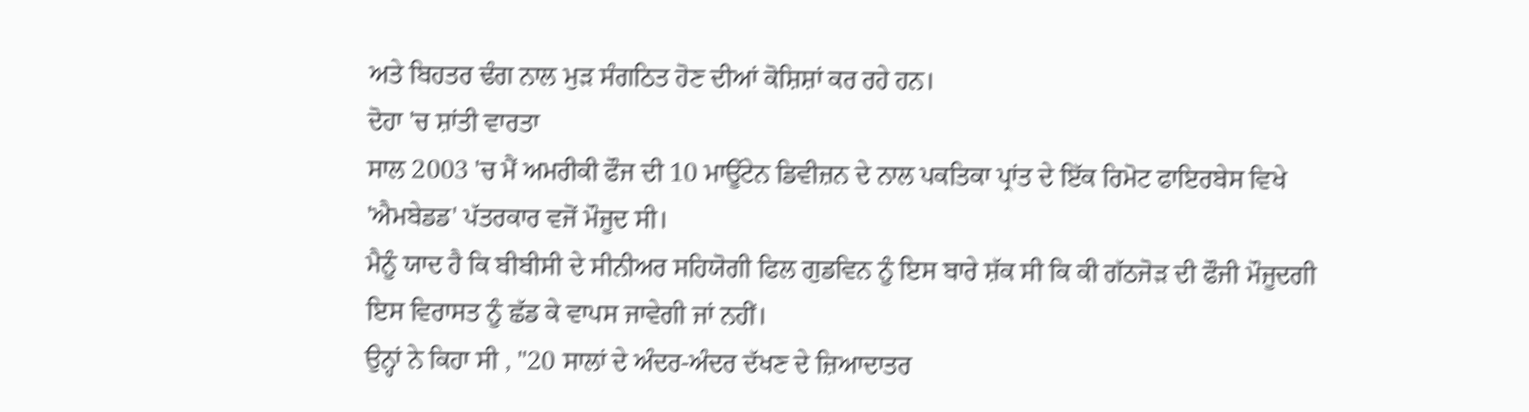ਅਤੇ ਬਿਹਤਰ ਢੰਗ ਨਾਲ ਮੁੜ ਸੰਗਠਿਤ ਹੋਣ ਦੀਆਂ ਕੋਸ਼ਿਸ਼ਾਂ ਕਰ ਰਹੇ ਹਨ।
ਦੋਹਾ 'ਚ ਸ਼ਾਂਤੀ ਵਾਰਤਾ
ਸਾਲ 2003 'ਚ ਮੈਂ ਅਮਰੀਕੀ ਫੌਜ ਦੀ 10 ਮਾਊਂਟੇਨ ਡਿਵੀਜ਼ਨ ਦੇ ਨਾਲ ਪਕਤਿਕਾ ਪ੍ਰਾਂਤ ਦੇ ਇੱਕ ਰਿਮੋਟ ਫਾਇਰਬੇਸ ਵਿਖੇ 'ਐਮਬੇਡਡ' ਪੱਤਰਕਾਰ ਵਜੋਂ ਮੌਜੂਦ ਸੀ।
ਮੈਨੂੰ ਯਾਦ ਹੈ ਕਿ ਬੀਬੀਸੀ ਦੇ ਸੀਨੀਅਰ ਸਹਿਯੋਗੀ ਫਿਲ ਗੁਡਵਿਨ ਨੂੰ ਇਸ ਬਾਰੇ ਸ਼ੱਕ ਸੀ ਕਿ ਕੀ ਗੱਠਜੋੜ ਦੀ ਫੌਜੀ ਮੌਜੂਦਗੀ ਇਸ ਵਿਰਾਸਤ ਨੂੰ ਛੱਡ ਕੇ ਵਾਪਸ ਜਾਵੇਗੀ ਜਾਂ ਨਹੀਂ।
ਉਨ੍ਹਾਂ ਨੇ ਕਿਹਾ ਸੀ , "20 ਸਾਲਾਂ ਦੇ ਅੰਦਰ-ਅੰਦਰ ਦੱਖਣ ਦੇ ਜ਼ਿਆਦਾਤਰ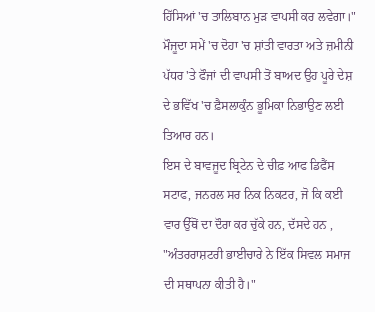ਹਿੱਸਿਆਂ 'ਚ ਤਾਲਿਬਾਨ ਮੁੜ ਵਾਪਸੀ ਕਰ ਲਵੇਗਾ।"
ਮੌਜੂਦਾ ਸਮੇਂ 'ਚ ਦੋਹਾ 'ਚ ਸ਼ਾਂਤੀ ਵਾਰਤਾ ਅਤੇ ਜ਼ਮੀਨੀ ਪੱਧਰ 'ਤੇ ਫੌਜਾਂ ਦੀ ਵਾਪਸੀ ਤੋਂ ਬਾਅਦ ਉਹ ਪੂਰੇ ਦੇਸ਼ ਦੇ ਭਵਿੱਖ 'ਚ ਫ਼ੈਸਲਾਕੁੰਨ ਭੂਮਿਕਾ ਨਿਭਾਉਣ ਲਈ ਤਿਆਰ ਹਨ।
ਇਸ ਦੇ ਬਾਵਜੂਦ ਬ੍ਰਿਟੇਨ ਦੇ ਚੀਫ਼ ਆਫ ਡਿਫੈਂਸ ਸਟਾਫ, ਜਨਰਲ ਸਰ ਨਿਕ ਨਿਕਟਰ, ਜੋ ਕਿ ਕਈ ਵਾਰ ਉੱਥੋਂ ਦਾ ਦੌਰਾ ਕਰ ਚੁੱਕੇ ਹਨ, ਦੱਸਦੇ ਹਨ , "ਅੰਤਰਰਾਸ਼ਟਰੀ ਭਾਈਚਾਰੇ ਨੇ ਇੱਕ ਸਿਵਲ ਸਮਾਜ ਦੀ ਸਥਾਪਨਾ ਕੀਤੀ ਹੈ।"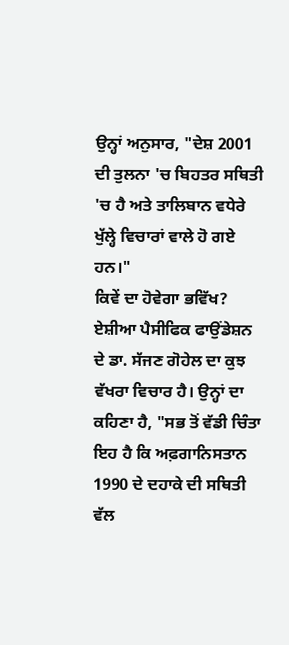ਉਨ੍ਹਾਂ ਅਨੁਸਾਰ, "ਦੇਸ਼ 2001 ਦੀ ਤੁਲਨਾ 'ਚ ਬਿਹਤਰ ਸਥਿਤੀ 'ਚ ਹੈ ਅਤੇ ਤਾਲਿਬਾਨ ਵਧੇਰੇ ਖੁੱਲ੍ਹੇ ਵਿਚਾਰਾਂ ਵਾਲੇ ਹੋ ਗਏ ਹਨ।"
ਕਿਵੇਂ ਦਾ ਹੋਵੇਗਾ ਭਵਿੱਖ?
ਏਸ਼ੀਆ ਪੈਸੀਫਿਕ ਫਾਉਂਡੇਸ਼ਨ ਦੇ ਡਾ. ਸੱਜਣ ਗੋਹੇਲ ਦਾ ਕੁਝ ਵੱਖਰਾ ਵਿਚਾਰ ਹੈ। ਉਨ੍ਹਾਂ ਦਾ ਕਹਿਣਾ ਹੈ, "ਸਭ ਤੋਂ ਵੱਡੀ ਚਿੰਤਾ ਇਹ ਹੈ ਕਿ ਅਫ਼ਗਾਨਿਸਤਾਨ 1990 ਦੇ ਦਹਾਕੇ ਦੀ ਸਥਿਤੀ ਵੱਲ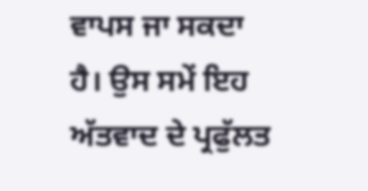ਵਾਪਸ ਜਾ ਸਕਦਾ ਹੈ। ਉਸ ਸਮੇਂ ਇਹ ਅੱਤਵਾਦ ਦੇ ਪ੍ਰਫੁੱਲਤ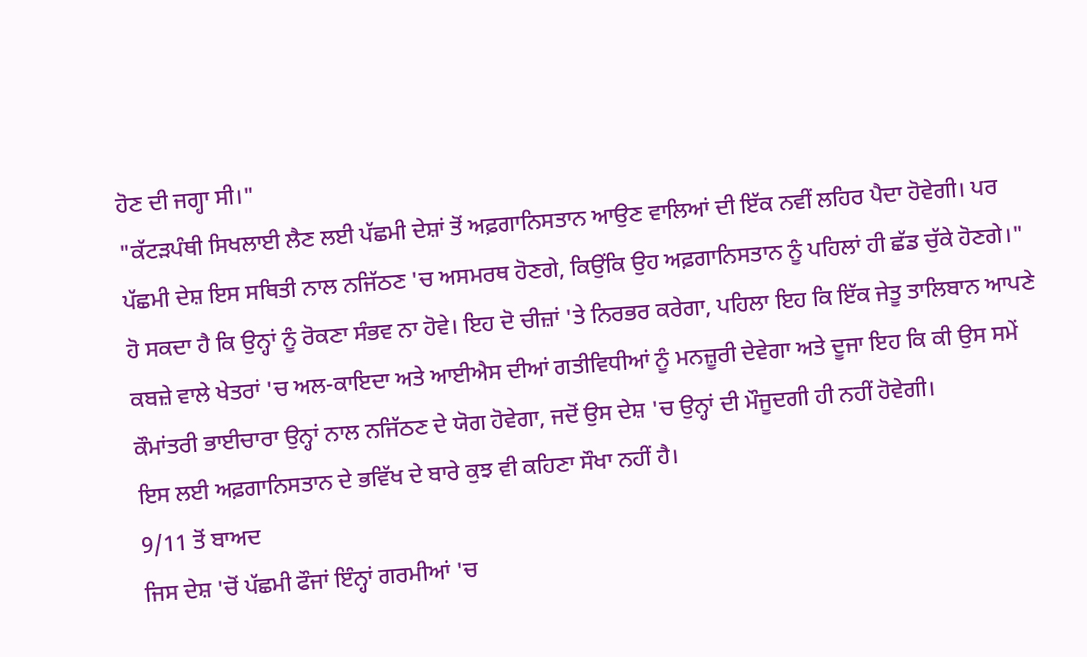ਹੋਣ ਦੀ ਜਗ੍ਹਾ ਸੀ।"
"ਕੱਟੜਪੰਥੀ ਸਿਖਲਾਈ ਲੈਣ ਲਈ ਪੱਛਮੀ ਦੇਸ਼ਾਂ ਤੋਂ ਅਫ਼ਗਾਨਿਸਤਾਨ ਆਉਣ ਵਾਲਿਆਂ ਦੀ ਇੱਕ ਨਵੀਂ ਲਹਿਰ ਪੈਦਾ ਹੋਵੇਗੀ। ਪਰ ਪੱਛਮੀ ਦੇਸ਼ ਇਸ ਸਥਿਤੀ ਨਾਲ ਨਜਿੱਠਣ 'ਚ ਅਸਮਰਥ ਹੋਣਗੇ, ਕਿਉਂਕਿ ਉਹ ਅਫ਼ਗਾਨਿਸਤਾਨ ਨੂੰ ਪਹਿਲਾਂ ਹੀ ਛੱਡ ਚੁੱਕੇ ਹੋਣਗੇ।"
ਹੋ ਸਕਦਾ ਹੈ ਕਿ ਉਨ੍ਹਾਂ ਨੂੰ ਰੋਕਣਾ ਸੰਭਵ ਨਾ ਹੋਵੇ। ਇਹ ਦੋ ਚੀਜ਼ਾਂ 'ਤੇ ਨਿਰਭਰ ਕਰੇਗਾ, ਪਹਿਲਾ ਇਹ ਕਿ ਇੱਕ ਜੇਤੂ ਤਾਲਿਬਾਨ ਆਪਣੇ ਕਬਜ਼ੇ ਵਾਲੇ ਖੇਤਰਾਂ 'ਚ ਅਲ-ਕਾਇਦਾ ਅਤੇ ਆਈਐਸ ਦੀਆਂ ਗਤੀਵਿਧੀਆਂ ਨੂੰ ਮਨਜ਼ੂਰੀ ਦੇਵੇਗਾ ਅਤੇ ਦੂਜਾ ਇਹ ਕਿ ਕੀ ਉਸ ਸਮੇਂ ਕੌਮਾਂਤਰੀ ਭਾਈਚਾਰਾ ਉਨ੍ਹਾਂ ਨਾਲ ਨਜਿੱਠਣ ਦੇ ਯੋਗ ਹੋਵੇਗਾ, ਜਦੋਂ ਉਸ ਦੇਸ਼ 'ਚ ਉਨ੍ਹਾਂ ਦੀ ਮੌਜੂਦਗੀ ਹੀ ਨਹੀਂ ਹੋਵੇਗੀ।
ਇਸ ਲਈ ਅਫ਼ਗਾਨਿਸਤਾਨ ਦੇ ਭਵਿੱਖ ਦੇ ਬਾਰੇ ਕੁਝ ਵੀ ਕਹਿਣਾ ਸੌਖਾ ਨਹੀਂ ਹੈ।
9/11 ਤੋਂ ਬਾਅਦ
ਜਿਸ ਦੇਸ਼ 'ਚੋਂ ਪੱਛਮੀ ਫੌਜਾਂ ਇੰਨ੍ਹਾਂ ਗਰਮੀਆਂ 'ਚ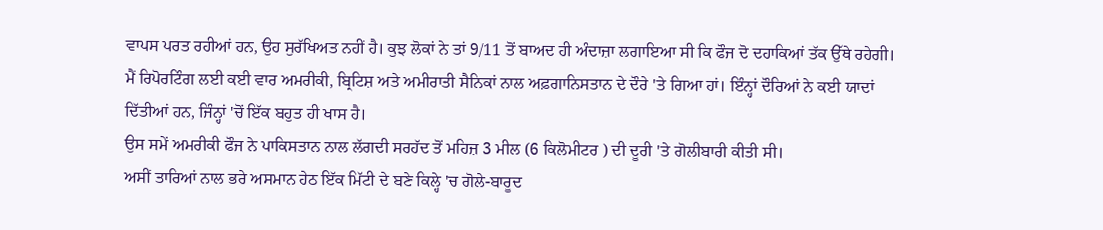ਵਾਪਸ ਪਰਤ ਰਹੀਆਂ ਹਨ, ਉਹ ਸੁਰੱਖਿਅਤ ਨਹੀਂ ਹੈ। ਕੁਝ ਲੋਕਾਂ ਨੇ ਤਾਂ 9/11 ਤੋਂ ਬਾਅਦ ਹੀ ਅੰਦਾਜ਼ਾ ਲਗਾਇਆ ਸੀ ਕਿ ਫੌਜ ਦੋ ਦਹਾਕਿਆਂ ਤੱਕ ਉੱਥੇ ਰਹੇਗੀ।
ਮੈਂ ਰਿਪੋਰਟਿੰਗ ਲਈ ਕਈ ਵਾਰ ਅਮਰੀਕੀ, ਬ੍ਰਿਟਿਸ਼ ਅਤੇ ਅਮੀਰਾਤੀ ਸੈਨਿਕਾਂ ਨਾਲ ਅਫ਼ਗਾਨਿਸਤਾਨ ਦੇ ਦੌਰੇ 'ਤੇ ਗਿਆ ਹਾਂ। ਇੰਨ੍ਹਾਂ ਦੌਰਿਆਂ ਨੇ ਕਈ ਯਾਦਾਂ ਦਿੱਤੀਆਂ ਹਨ, ਜਿੰਨ੍ਹਾਂ 'ਚੋਂ ਇੱਕ ਬਹੁਤ ਹੀ ਖਾਸ ਹੈ।
ਉਸ ਸਮੇਂ ਅਮਰੀਕੀ ਫੌਜ ਨੇ ਪਾਕਿਸਤਾਨ ਨਾਲ ਲੱਗਦੀ ਸਰਹੱਦ ਤੋਂ ਮਹਿਜ਼ 3 ਮੀਲ (6 ਕਿਲੋਮੀਟਰ ) ਦੀ ਦੂਰੀ 'ਤੇ ਗੋਲੀਬਾਰੀ ਕੀਤੀ ਸੀ।
ਅਸੀਂ ਤਾਰਿਆਂ ਨਾਲ ਭਰੇ ਅਸਮਾਨ ਹੇਠ ਇੱਕ ਮਿੱਟੀ ਦੇ ਬਣੇ ਕਿਲ੍ਹੇ 'ਚ ਗੋਲੇ-ਬਾਰੂਦ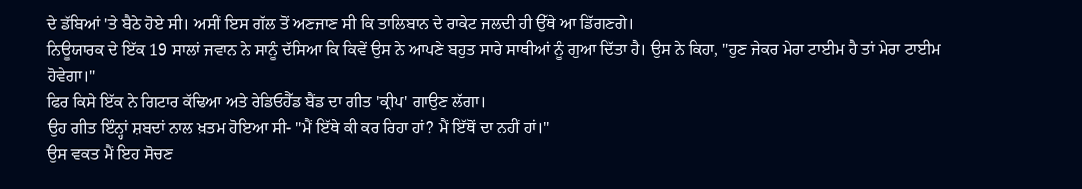ਦੇ ਡੱਬਿਆਂ 'ਤੇ ਬੈਠੇ ਹੋਏ ਸੀ। ਅਸੀਂ ਇਸ ਗੱਲ ਤੋਂ ਅਣਜਾਣ ਸੀ ਕਿ ਤਾਲਿਬਾਨ ਦੇ ਰਾਕੇਟ ਜਲਦੀ ਹੀ ਉੱਥੇ ਆ ਡਿੱਗਣਗੇ।
ਨਿਊਯਾਰਕ ਦੇ ਇੱਕ 19 ਸਾਲਾਂ ਜਵਾਨ ਨੇ ਸਾਨੂੰ ਦੱਸਿਆ ਕਿ ਕਿਵੇਂ ਉਸ ਨੇ ਆਪਣੇ ਬਹੁਤ ਸਾਰੇ ਸਾਥੀਆਂ ਨੂੰ ਗੁਆ ਦਿੱਤਾ ਹੈ। ਉਸ ਨੇ ਕਿਹਾ, "ਹੁਣ ਜੇਕਰ ਮੇਰਾ ਟਾਈਮ ਹੈ ਤਾਂ ਮੇਰਾ ਟਾਈਮ ਹੋਵੇਗਾ।"
ਫਿਰ ਕਿਸੇ ਇੱਕ ਨੇ ਗਿਟਾਰ ਕੱਢਿਆ ਅਤੇ ਰੇਡਿਓਹੈੱਡ ਬੈਂਡ ਦਾ ਗੀਤ 'ਕ੍ਰੀਪ' ਗਾਉਣ ਲੱਗਾ।
ਉਹ ਗੀਤ ਇੰਨ੍ਹਾਂ ਸ਼ਬਦਾਂ ਨਾਲ ਖ਼ਤਮ ਹੋਇਆ ਸੀ- "ਮੈਂ ਇੱਥੇ ਕੀ ਕਰ ਰਿਹਾ ਹਾਂ? ਮੈਂ ਇੱਥੋਂ ਦਾ ਨਹੀਂ ਹਾਂ।"
ਉਸ ਵਕਤ ਮੈਂ ਇਹ ਸੋਚਣ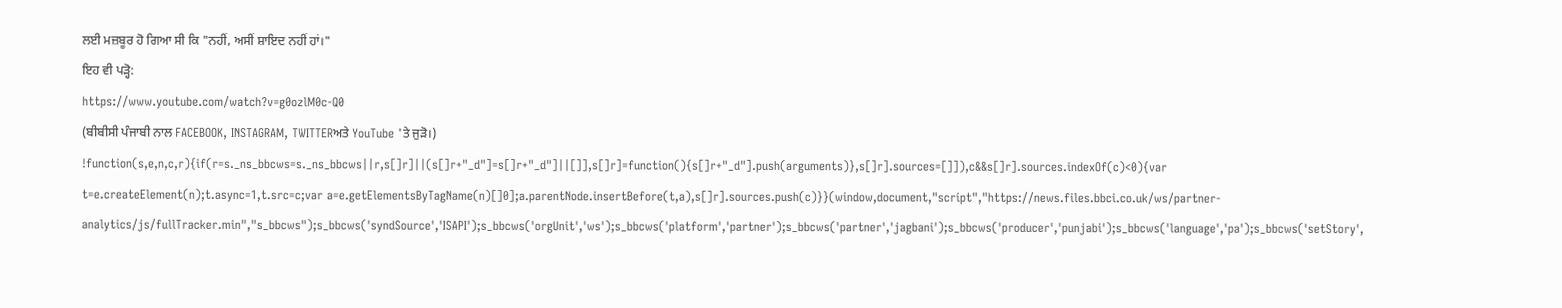ਲਈ ਮਜ਼ਬੂਰ ਹੋ ਗਿਆ ਸੀ ਕਿ "ਨਹੀਂ, ਅਸੀਂ ਸ਼ਾਇਦ ਨਹੀਂ ਹਾਂ।"
ਇਹ ਵੀ ਪੜ੍ਹੋ:
https://www.youtube.com/watch?v=g0ozlM0c-Q0
(ਬੀਬੀਸੀ ਪੰਜਾਬੀ ਨਾਲ FACEBOOK, INSTAGRAM, TWITTERਅਤੇ YouTube 'ਤੇ ਜੁੜੋ।)
!function(s,e,n,c,r){if(r=s._ns_bbcws=s._ns_bbcws||r,s[]r]||(s[]r+"_d"]=s[]r+"_d"]||[]],s[]r]=function(){s[]r+"_d"].push(arguments)},s[]r].sources=[]]),c&&s[]r].sources.indexOf(c)<0){var t=e.createElement(n);t.async=1,t.src=c;var a=e.getElementsByTagName(n)[]0];a.parentNode.insertBefore(t,a),s[]r].sources.push(c)}}(window,document,"script","https://news.files.bbci.co.uk/ws/partner-analytics/js/fullTracker.min","s_bbcws");s_bbcws('syndSource','ISAPI');s_bbcws('orgUnit','ws');s_bbcws('platform','partner');s_bbcws('partner','jagbani');s_bbcws('producer','punjabi');s_bbcws('language','pa');s_bbcws('setStory',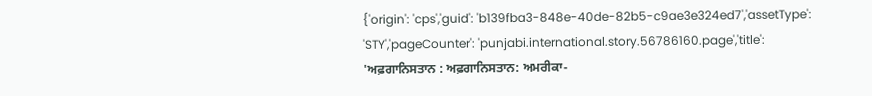{'origin': 'cps','guid': 'b139fba3-848e-40de-82b5-c9ae3e324ed7','assetType': 'STY','pageCounter': 'punjabi.international.story.56786160.page','title': 'ਅਫ਼ਗਾਨਿਸਤਾਨ : ਅਫ਼ਗਾਨਿਸਤਾਨ: ਅਮਰੀਕਾ-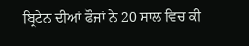ਬ੍ਰਿਟੇਨ ਦੀਆਂ ਫੌਜਾਂ ਨੇ 20 ਸਾਲ ਵਿਚ ਕੀ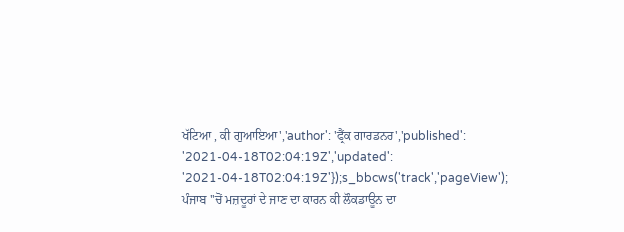ਖੱਟਿਆ , ਕੀ ਗੁਆਇਆ','author': 'ਫ੍ਰੈਂਕ ਗਾਰਡਨਰ','published': '2021-04-18T02:04:19Z','updated': '2021-04-18T02:04:19Z'});s_bbcws('track','pageView');
ਪੰਜਾਬ ''ਚੋਂ ਮਜ਼ਦੂਰਾਂ ਦੇ ਜਾਣ ਦਾ ਕਾਰਨ ਕੀ ਲੌਕਡਾਊਨ ਦਾ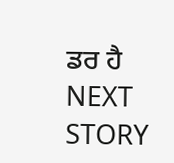ਡਰ ਹੈ
NEXT STORY